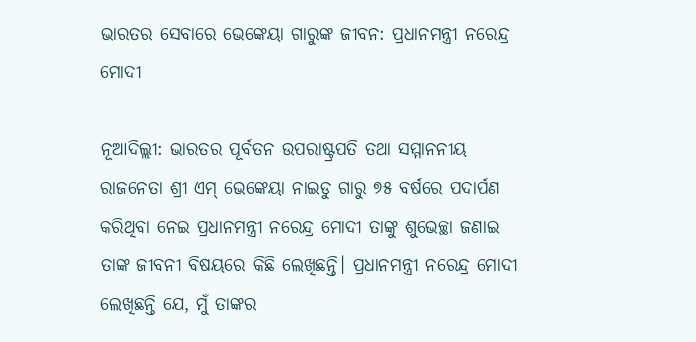ଭାରତର ସେବାରେ ଭେଙ୍କେୟା ଗାରୁଙ୍କ ଜୀବନ: ପ୍ରଧାନମନ୍ତ୍ରୀ ନରେନ୍ଦ୍ର ମୋଦୀ

ନୂଆଦିଲ୍ଲୀ: ଭାରତର ପୂର୍ବତନ ଉପରାଷ୍ଟ୍ରପତି ତଥା ସମ୍ମାନନୀୟ ରାଜନେତା ଶ୍ରୀ ଏମ୍ ଭେଙ୍କେୟା ନାଇଡୁ ଗାରୁ ୭୫ ବର୍ଷରେ ପଦାର୍ପଣ କରିଥିବା ନେଇ ପ୍ରଧାନମନ୍ତ୍ରୀ ନରେନ୍ଦ୍ର ମୋଦୀ ତାଙ୍କୁ ଶୁଭେଚ୍ଛା ଜଣାଇ ତାଙ୍କ ଜୀବନୀ ବିଷୟରେ କିଛି ଲେଖିଛନ୍ତି। ପ୍ରଧାନମନ୍ତ୍ରୀ ନରେନ୍ଦ୍ର ମୋଦୀ ଲେଖିଛନ୍ତି ଯେ, ମୁଁ ତାଙ୍କର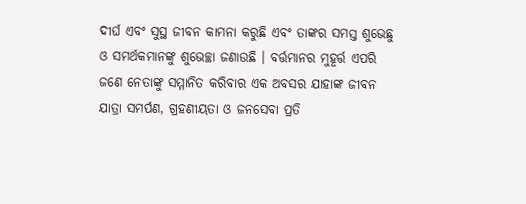ଦୀର୍ଘ ଏବଂ ସୁସ୍ଥ ଜୀବନ କାମନା କରୁଛି ଏବଂ ତାଙ୍କର ସମସ୍ତ ଶୁଭେଛୁ ଓ ସମର୍ଥକମାନଙ୍କୁ ଶୁଭେଚ୍ଛା ଜଣାଉଛି । ବର୍ତ୍ତମାନର ମୁହୂର୍ତ୍ତ ଏପରି ଜଣେ ନେତାଙ୍କୁ ସମ୍ମାନିତ କରିବାର ଏକ ଅବସର ଯାହାଙ୍କ ଜୀବନ ଯାତ୍ରା ସମର୍ପଣ, ଗ୍ରହଣୀୟତା ଓ ଜନସେବା ପ୍ରତି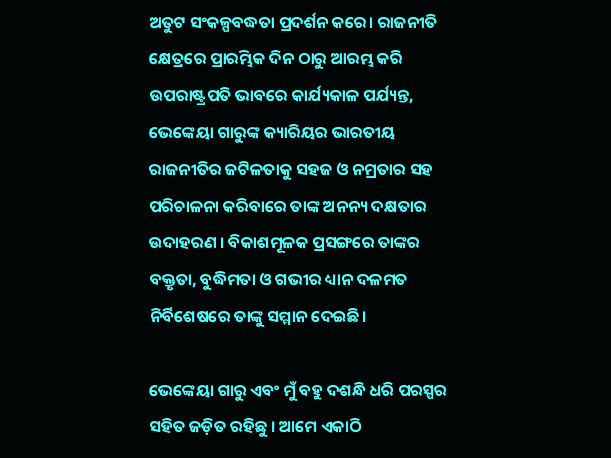ଅତୁଟ ସଂକଳ୍ପବଦ୍ଧତା ପ୍ରଦର୍ଶନ କରେ। ରାଜନୀତି କ୍ଷେତ୍ରରେ ପ୍ରାରମ୍ଭିକ ଦିନ ଠାରୁ ଆରମ୍ଭ କରି ଉପରାଷ୍ଟ୍ରପତି ଭାବରେ କାର୍ଯ୍ୟକାଳ ପର୍ଯ୍ୟନ୍ତ, ଭେଙ୍କେୟା ଗାରୁଙ୍କ କ୍ୟାରିୟର ଭାରତୀୟ ରାଜନୀତିର ଜଟିଳତାକୁ ସହଜ ଓ ନମ୍ରତାର ସହ ପରିଚାଳନା କରିବାରେ ତାଙ୍କ ଅନନ୍ୟ ଦକ୍ଷତାର ଉଦାହରଣ । ବିକାଶମୂଳକ ପ୍ରସଙ୍ଗରେ ତାଙ୍କର ବକ୍ତୃତା, ବୁଦ୍ଧିମତା ଓ ଗଭୀର ଧ୍ୟାନ ଦଳମତ ନିର୍ବିଶେଷରେ ତାଙ୍କୁ ସମ୍ମାନ ଦେଇଛି।

ଭେଙ୍କେୟା ଗାରୁ ଏବଂ ମୁଁ ବହୁ ଦଶନ୍ଧି ଧରି ପରସ୍ପର ସହିତ ଜଡ଼ିତ ରହିଛୁ । ଆମେ ଏକାଠି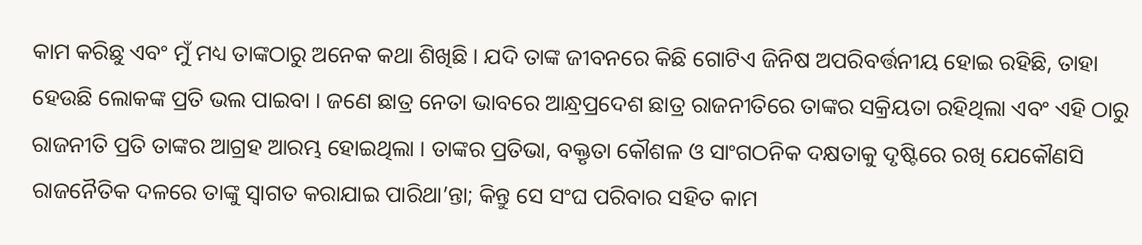କାମ କରିଛୁ ଏବଂ ମୁଁ ମଧ୍ୟ ତାଙ୍କଠାରୁ ଅନେକ କଥା ଶିଖିଛି । ଯଦି ତାଙ୍କ ଜୀବନରେ କିଛି ଗୋଟିଏ ଜିନିଷ ଅପରିବର୍ତ୍ତନୀୟ ହୋଇ ରହିଛି, ତାହା ହେଉଛି ଲୋକଙ୍କ ପ୍ରତି ଭଲ ପାଇବା । ଜଣେ ଛାତ୍ର ନେତା ଭାବରେ ଆନ୍ଧ୍ରପ୍ରଦେଶ ଛାତ୍ର ରାଜନୀତିରେ ତାଙ୍କର ସକ୍ରିୟତା ରହିଥିଲା ଏବଂ ଏହି ଠାରୁ ରାଜନୀତି ପ୍ରତି ତାଙ୍କର ଆଗ୍ରହ ଆରମ୍ଭ ହୋଇଥିଲା । ତାଙ୍କର ପ୍ରତିଭା, ବକ୍ତୃତା କୌଶଳ ଓ ସାଂଗଠନିକ ଦକ୍ଷତାକୁ ଦୃଷ୍ଟିରେ ରଖି ଯେକୌଣସି ରାଜନୈତିକ ଦଳରେ ତାଙ୍କୁ ସ୍ୱାଗତ କରାଯାଇ ପାରିଥା’ନ୍ତା; କିନ୍ତୁ ସେ ସଂଘ ପରିବାର ସହିତ କାମ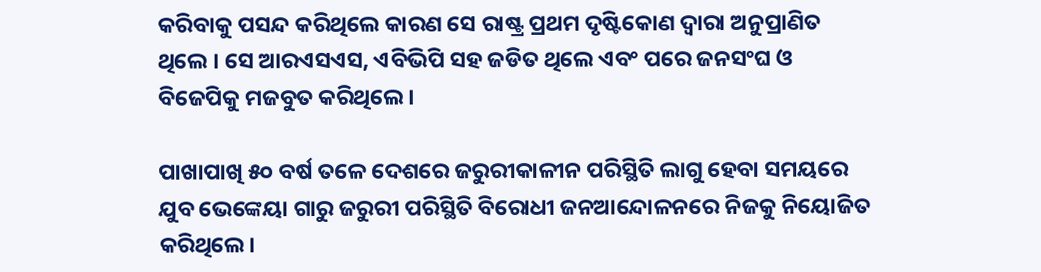କରିବାକୁ ପସନ୍ଦ କରିଥିଲେ କାରଣ ସେ ରାଷ୍ଟ୍ର ପ୍ରଥମ ଦୃଷ୍ଟିକୋଣ ଦ୍ୱାରା ଅନୁପ୍ରାଣିତ ଥିଲେ । ସେ ଆରଏସଏସ, ଏବିଭିପି ସହ ଜଡିତ ଥିଲେ ଏବଂ ପରେ ଜନସଂଘ ଓ ବିଜେପିକୁ ମଜବୁତ କରିଥିଲେ ।

ପାଖାପାଖି ୫୦ ବର୍ଷ ତଳେ ଦେଶରେ ଜରୁରୀକାଳୀନ ପରିସ୍ଥିତି ଲାଗୁ ହେବା ସମୟରେ ଯୁବ ଭେଙ୍କେୟା ଗାରୁ ଜରୁରୀ ପରିସ୍ଥିତି ବିରୋଧୀ ଜନଆନ୍ଦୋଳନରେ ନିଜକୁ ନିୟୋଜିତ କରିଥିଲେ।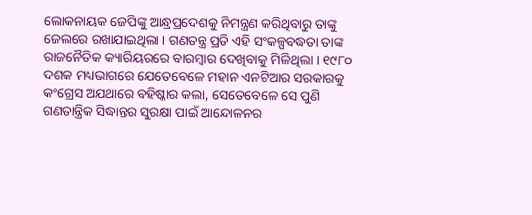ଲୋକନାୟକ ଜେପିଙ୍କୁ ଆନ୍ଧ୍ରପ୍ରଦେଶକୁ ନିମନ୍ତ୍ରଣ କରିଥିବାରୁ ତାଙ୍କୁ ଜେଲରେ ରଖାଯାଇଥିଲା । ଗଣତନ୍ତ୍ର ପ୍ରତି ଏହି ସଂକଳ୍ପବଦ୍ଧତା ତାଙ୍କ ରାଜନୈତିକ କ୍ୟାରିୟରରେ ବାରମ୍ବାର ଦେଖିବାକୁ ମିଳିଥିଲା । ୧୯୮୦ ଦଶକ ମଧ୍ୟଭାଗରେ ଯେତେବେଳେ ମହାନ ଏନଟିଆର ସରକାରକୁ କଂଗ୍ରେସ ଅଯଥାରେ ବହିଷ୍କାର କଲା, ସେତେବେଳେ ସେ ପୁଣି ଗଣତାନ୍ତ୍ରିକ ସିଦ୍ଧାନ୍ତର ସୁରକ୍ଷା ପାଇଁ ଆନ୍ଦୋଳନର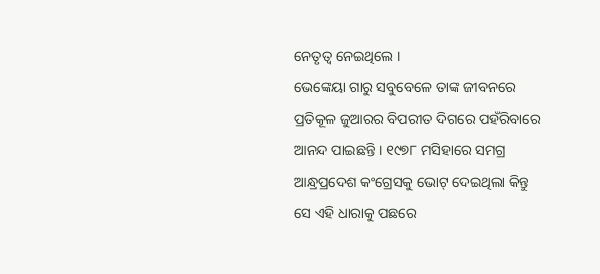ନେତୃତ୍ୱ ନେଇଥିଲେ ।
ଭେଙ୍କେୟା ଗାରୁ ସବୁବେଳେ ତାଙ୍କ ଜୀବନରେ ପ୍ରତିକୂଳ ଜୁଆରର ବିପରୀତ ଦିଗରେ ପହଁରିବାରେ ଆନନ୍ଦ ପାଇଛନ୍ତି । ୧୯୭୮ ମସିହାରେ ସମଗ୍ର ଆନ୍ଧ୍ରପ୍ରଦେଶ କଂଗ୍ରେସକୁ ଭୋଟ୍ ଦେଇଥିଲା କିନ୍ତୁ ସେ ଏହି ଧାରାକୁ ପଛରେ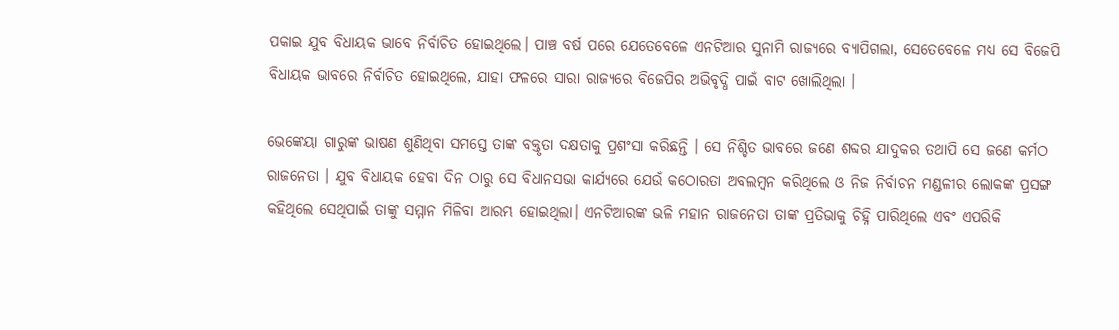ପକାଇ ଯୁବ ବିଧାୟକ ଭାବେ ନିର୍ବାଚିତ ହୋଇଥିଲେ। ପାଞ୍ଚ ବର୍ଷ ପରେ ଯେତେବେଳେ ଏନଟିଆର ସୁନାମି ରାଜ୍ୟରେ ବ୍ୟାପିଗଲା, ସେତେବେଳେ ମଧ୍ୟ ସେ ବିଜେପି ବିଧାୟକ ଭାବରେ ନିର୍ବାଚିତ ହୋଇଥିଲେ, ଯାହା ଫଳରେ ସାରା ରାଜ୍ୟରେ ବିଜେପିର ଅଭିବୃଦ୍ଧି ପାଇଁ ବାଟ ଖୋଲିଥିଲା ।

ଭେଙ୍କେୟା ଗାରୁଙ୍କ ଭାଷଣ ଶୁଣିଥିବା ସମସ୍ତେ ତାଙ୍କ ବକ୍ତୃତା ଦକ୍ଷତାକୁ ପ୍ରଶଂସା କରିଛନ୍ତି । ସେ ନିଶ୍ଚିତ ଭାବରେ ଜଣେ ଶବ୍ଦର ଯାଦୁକର ତଥାପି ସେ ଜଣେ କର୍ମଠ ରାଜନେତା । ଯୁବ ବିଧାୟକ ହେବା ଦିନ ଠାରୁ ସେ ବିଧାନସଭା କାର୍ଯ୍ୟରେ ଯେଉଁ କଠୋରତା ଅବଲମ୍ବନ କରିଥିଲେ ଓ ନିଜ ନିର୍ବାଚନ ମଣ୍ଡଳୀର ଲୋକଙ୍କ ପ୍ରସଙ୍ଗ କହିଥିଲେ ସେଥିପାଇଁ ତାଙ୍କୁ ସମ୍ମାନ ମିଳିବା ଆରମ୍ଭ ହୋଇଥିଲା। ଏନଟିଆରଙ୍କ ଭଳି ମହାନ ରାଜନେତା ତାଙ୍କ ପ୍ରତିଭାକୁ ଚିହ୍ନି ପାରିଥିଲେ ଏବଂ ଏପରିକି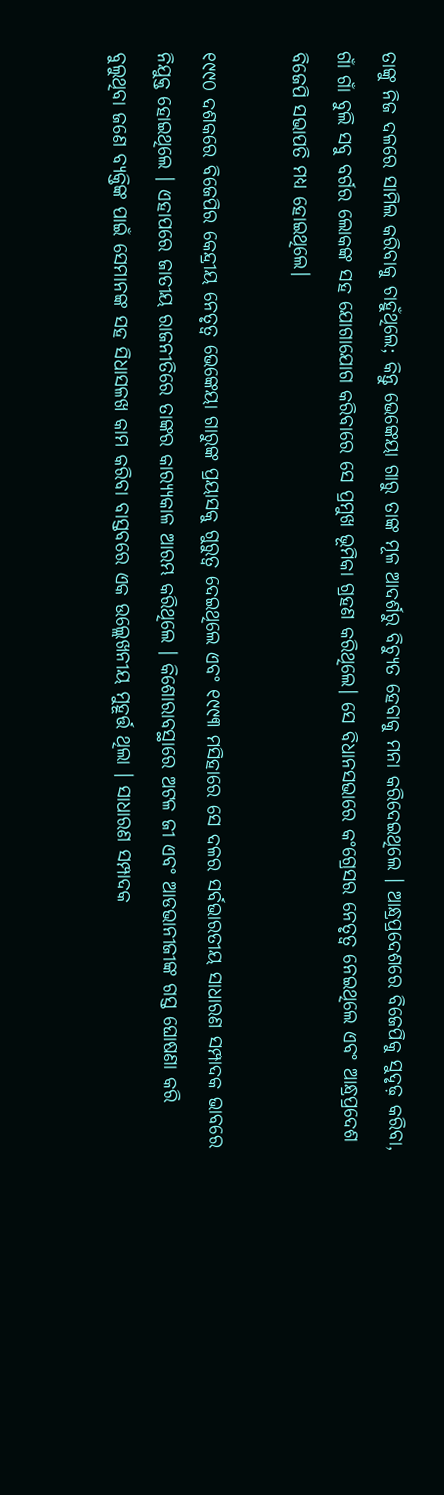ତାଙ୍କୁ ନିଜ ଦଳରେ ସାମିଲ କରିବାକୁ ଚାହୁଁଥିଲେ; କିନ୍ତୁ ଭେଙ୍କେୟା ଗାରୁ ତାଙ୍କ ମୂଳ ଆଦର୍ଶରୁ ବିଚ୍ୟୁତ ହେବାକୁ ମନା କରିଦେଇଥିଲେ । ଆନ୍ଧ୍ରପ୍ରଦେଶରେ ବିଜେପିକୁ ସୁଦୃଢ଼ କରିବା, ଗାଁ ଗାଁ ବୁଲି ସବୁ ବର୍ଗର ଲୋକଙ୍କ ସହ ଯୋଗାଯୋଗ କରିବାରେ ସେ ପ୍ରମୁଖ ଭୂମିକା ଗ୍ରହଣ କରିଥିଲେ। ସେ ବିଧାନସଭାରେ କଂଗ୍ରେସର ନେତୃତ୍ୱ ନେଇଥିଲେ ଏବଂ ଆନ୍ଧ୍ରପ୍ରଦେଶ ବିଜେପି ସଭାପତି ମଧ୍ୟ ହୋଇଥିଲେ।

୧୯୯୦ ଦଶକରେ ବିଜେପିର କେନ୍ଦ୍ରୀୟ ନେତୃତ୍ୱ ଭେଙ୍କେୟା ଗାରୁଙ୍କ ପ୍ରୟାସକୁ ଗୁରୁତ୍ୱ ଦେଇଥିଲେ ଏବଂ ୧୯୯୩ ମସିହାରେ ସେ ଦଳର ସର୍ବଭାରତୀୟ ସାଧାରଣ ସମ୍ପାଦକ ଭାବରେ ନିଯୁକ୍ତ ହୋଇଥିଲେ । ଏହାପରେ ଜାତୀୟ ରାଜନୀତିରେ ତାଙ୍କର କାର‌୍ୟ୍ୟକାଳ ଆରମ୍ଭ କରିଥିଲେ । କିଶୋରାବସ୍ଥାରେ ଅଟଳ ଜୀ ଏବଂ ଆଡଭାନୀଜୀଙ୍କ ଗସ୍ତ ଘୋଷଣା କରି ବୁଲୁଥିବା ଜଣେ ବ୍ୟକ୍ତିଙ୍କ ପାଇଁ ସେମାନଙ୍କ ସହ ସିଧାସଳଖ କାମ କରିବା ବାସ୍ତବରେ ଏକ ଉଲ୍ଲେଖନୀୟ ମୁହୂର୍ତ୍ତ ଥିଲା । ସାଧାରଣ ସମ୍ପାଦକ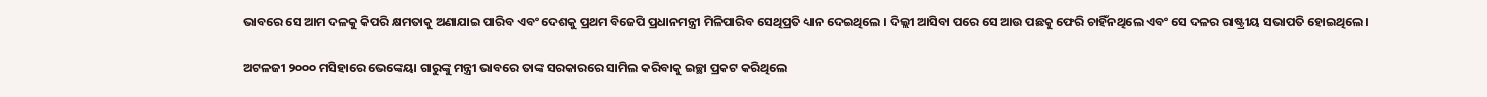ଭାବରେ ସେ ଆମ ଦଳକୁ କିପରି କ୍ଷମତାକୁ ଅଣାଯାଇ ପାରିବ ଏବଂ ଦେଶକୁ ପ୍ରଥମ ବିଜେପି ପ୍ରଧାନମନ୍ତ୍ରୀ ମିଳିପାରିବ ସେଥିପ୍ରତି ଧ୍ୟାନ ଦେଇଥିଲେ । ଦିଲ୍ଲୀ ଆସିବା ପରେ ସେ ଆଉ ପଛକୁ ଫେରି ଚାହିଁନଥିଲେ ଏବଂ ସେ ଦଳର ରାଷ୍ଟ୍ରୀୟ ସଭାପତି ହୋଇଥିଲେ।

ଅଟଳଜୀ ୨୦୦୦ ମସିହାରେ ଭେଙ୍କେୟା ଗାରୁଙ୍କୁ ମନ୍ତ୍ରୀ ଭାବରେ ତାଙ୍କ ସରକାରରେ ସାମିଲ କରିବାକୁ ଇଚ୍ଛା ପ୍ରକଟ କରିଥିଲେ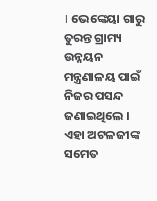। ଭେଙ୍କେୟା ଗାରୁ ତୁରନ୍ତ ଗ୍ରାମ୍ୟ ଉନ୍ନୟନ ମନ୍ତ୍ରଣାଳୟ ପାଇଁ ନିଜର ପସନ୍ଦ ଜଣାଇଥିଲେ । ଏହା ଅଟଳଜୀଙ୍କ ସମେତ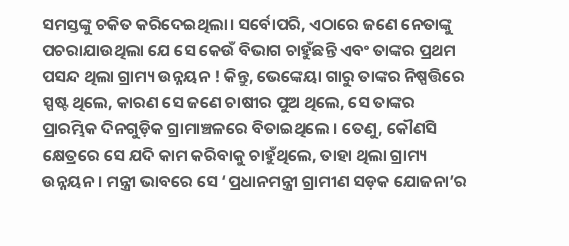ସମସ୍ତଙ୍କୁ ଚକିତ କରିଦେଇଥିଲା। ସର୍ବୋପରି, ଏଠାରେ ଜଣେ ନେତାଙ୍କୁ ପଚରାଯାଉଥିଲା ଯେ ସେ କେଉଁ ବିଭାଗ ଚାହୁଁଛନ୍ତି ଏବଂ ତାଙ୍କର ପ୍ରଥମ ପସନ୍ଦ ଥିଲା ଗ୍ରାମ୍ୟ ଉନ୍ନୟନ ! କିନ୍ତୁ, ଭେଙ୍କେୟା ଗାରୁ ତାଙ୍କର ନିଷ୍ପତ୍ତିରେ ସ୍ପଷ୍ଟ ଥିଲେ, କାରଣ ସେ ଜଣେ ଚାଷୀର ପୁଅ ଥିଲେ, ସେ ତାଙ୍କର ପ୍ରାରମ୍ଭିକ ଦିନଗୁଡ଼ିକ ଗ୍ରାମାଞ୍ଚଳରେ ବିତାଇଥିଲେ । ତେଣୁ, କୌଣସି କ୍ଷେତ୍ରରେ ସେ ଯଦି କାମ କରିବାକୁ ଚାହୁଁଥିଲେ, ତାହା ଥିଲା ଗ୍ରାମ୍ୟ ଉନ୍ନୟନ । ମନ୍ତ୍ରୀ ଭାବରେ ସେ ‘ପ୍ରଧାନମନ୍ତ୍ରୀ ଗ୍ରାମୀଣ ସଡ଼କ ଯୋଜନା’ର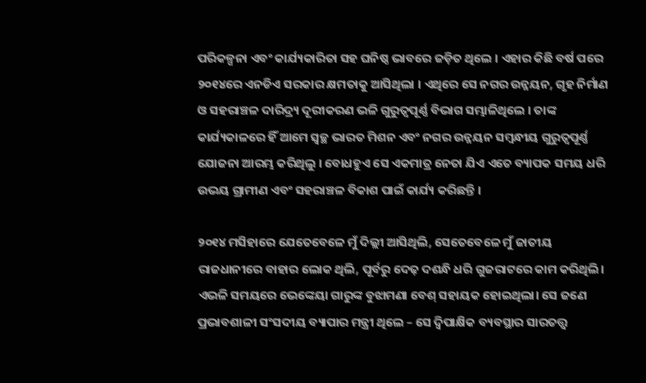ପରିକଳ୍ପନା ଏବଂ କାର୍ଯ୍ୟକାରିତା ସହ ଘନିଷ୍ଠ ଭାବରେ ଜଡ଼ିତ ଥିଲେ । ଏହାର କିଛି ବର୍ଷ ପରେ ୨୦୧୪ରେ ଏନଡିଏ ସରକାର କ୍ଷମତାକୁ ଆସିଥିଲା । ଏଥିରେ ସେ ନଗର ଉନ୍ନୟନ, ଗୃହ ନିର୍ମାଣ ଓ ସହରାଞ୍ଚଳ ଦାରିଦ୍ର୍ୟ ଦୂରୀକରଣ ଭଳି ଗୁରୁତ୍ୱପୂର୍ଣ୍ଣ ବିଭାଗ ସମ୍ଭାଳିଥିଲେ । ତାଙ୍କ କାର୍ଯ୍ୟକାଳରେ ହିଁ ଆମେ ସ୍ୱଚ୍ଛ ଭାରତ ମିଶନ ଏବଂ ନଗର ଉନ୍ନୟନ ସମ୍ବନ୍ଧୀୟ ଗୁରୁତ୍ୱପୂର୍ଣ୍ଣ ଯୋଜନା ଆରମ୍ଭ କରିଥିଲୁ । ବୋଧହୁଏ ସେ ଏକମାତ୍ର ନେତା ଯିଏ ଏତେ ବ୍ୟାପକ ସମୟ ଧରି ଉଭୟ ଗ୍ରାମୀଣ ଏବଂ ସହରାଞ୍ଚଳ ବିକାଶ ପାଇଁ କାର୍ଯ୍ୟ କରିଛନ୍ତି ।

୨୦୧୪ ମସିହାରେ ଯେତେବେଳେ ମୁଁ ଦିଲ୍ଲୀ ଆସିଥିଲି, ସେତେବେଳେ ମୁଁ ଜାତୀୟ ରାଜଧାନୀରେ ବାହାର ଲୋକ ଥିଲି, ପୂର୍ବରୁ ଦେଢ଼ ଦଶନ୍ଧି ଧରି ଗୁଜରାଟରେ କାମ କରିଥିଲି। ଏଭଳି ସମୟରେ ଭେଙ୍କେୟା ଗାରୁଙ୍କ ବୁଝାମଣା ବେଶ୍ ସହାୟକ ହୋଇଥିଲା। ସେ ଜଣେ ପ୍ରଭାବଶାଳୀ ସଂସଦୀୟ ବ୍ୟାପାର ମନ୍ତ୍ରୀ ଥିଲେ – ସେ ଦ୍ୱିପାକ୍ଷିକ ବ୍ୟବସ୍ଥାର ସାରତତ୍ତ୍ୱ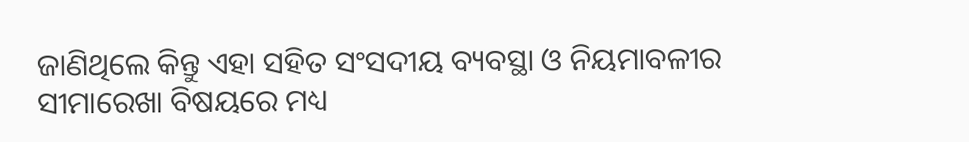ଜାଣିଥିଲେ କିନ୍ତୁ ଏହା ସହିତ ସଂସଦୀୟ ବ୍ୟବସ୍ଥା ଓ ନିୟମାବଳୀର ସୀମାରେଖା ବିଷୟରେ ମଧ୍ୟ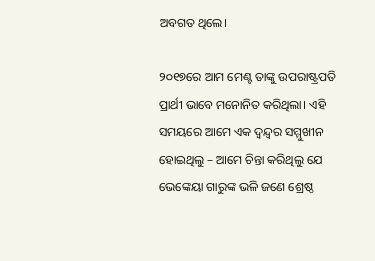ଅବଗତ ଥିଲେ।

୨୦୧୭ରେ ଆମ ମେଣ୍ଟ ତାଙ୍କୁ ଉପରାଷ୍ଟ୍ରପତି ପ୍ରାର୍ଥୀ ଭାବେ ମନୋନିତ କରିଥିଲା। ଏହି ସମୟରେ ଆମେ ଏକ ଦ୍ୱନ୍ଦ୍ୱର ସମ୍ମୁଖୀନ ହୋଇଥିଲୁ – ଆମେ ଚିନ୍ତା କରିଥିଲୁ ଯେ ଭେଙ୍କେୟା ଗାରୁଙ୍କ ଭଳି ଜଣେ ଶ୍ରେଷ୍ଠ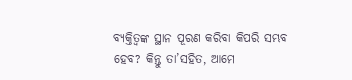ବ୍ୟକ୍ତିତ୍ୱଙ୍କ ସ୍ଥାନ ପୂରଣ କରିବା କିପରି ସମ୍ଭବ ହେବ? କିନ୍ତୁ ତା’ସହିତ, ଆମେ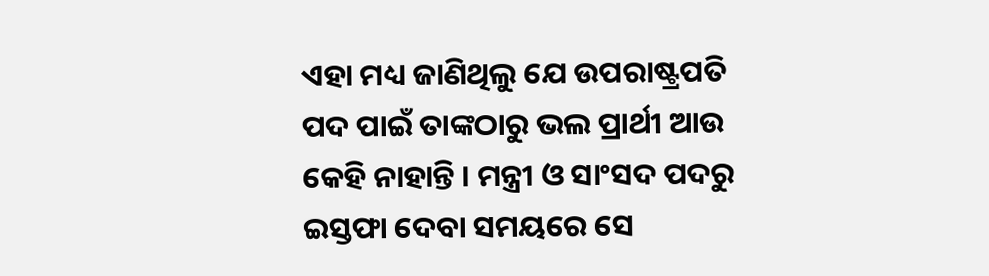ଏହା ମଧ୍ୟ ଜାଣିଥିଲୁ ଯେ ଉପରାଷ୍ଟ୍ରପତି ପଦ ପାଇଁ ତାଙ୍କଠାରୁ ଭଲ ପ୍ରାର୍ଥୀ ଆଉ କେହି ନାହାନ୍ତି । ମନ୍ତ୍ରୀ ଓ ସାଂସଦ ପଦରୁ ଇସ୍ତଫା ଦେବା ସମୟରେ ସେ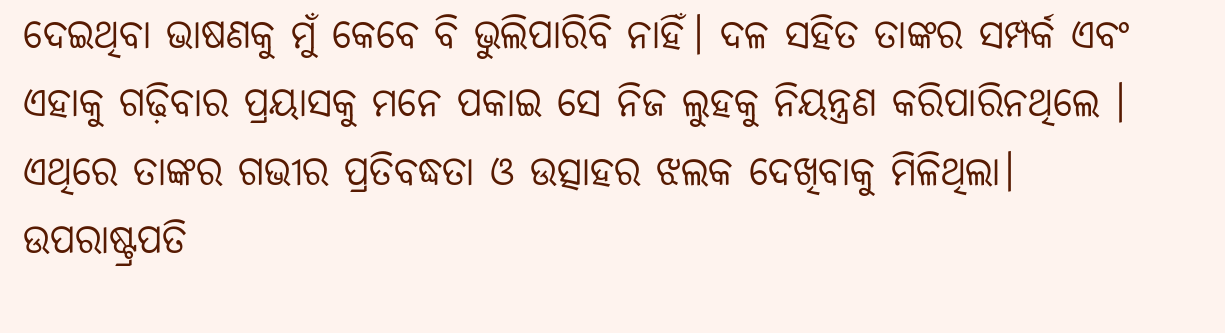ଦେଇଥିବା ଭାଷଣକୁ ମୁଁ କେବେ ବି ଭୁଲିପାରିବି ନାହିଁ। ଦଳ ସହିତ ତାଙ୍କର ସମ୍ପର୍କ ଏବଂ ଏହାକୁ ଗଢ଼ିବାର ପ୍ରୟାସକୁ ମନେ ପକାଇ ସେ ନିଜ ଲୁହକୁ ନିୟନ୍ତ୍ରଣ କରିପାରିନଥିଲେ । ଏଥିରେ ତାଙ୍କର ଗଭୀର ପ୍ରତିବଦ୍ଧତା ଓ ଉତ୍ସାହର ଝଲକ ଦେଖିବାକୁ ମିଳିଥିଲା। ଉପରାଷ୍ଟ୍ରପତି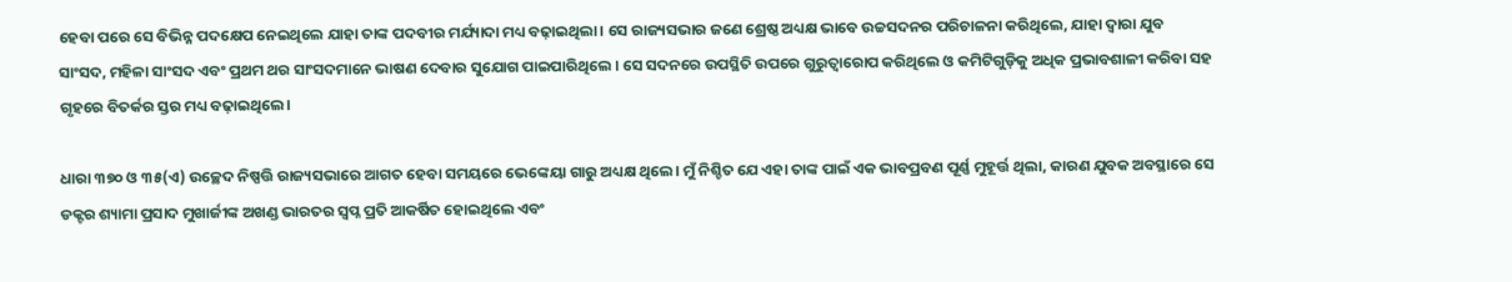ହେବା ପରେ ସେ ବିଭିନ୍ନ ପଦକ୍ଷେପ ନେଇଥିଲେ ଯାହା ତାଙ୍କ ପଦବୀର ମର୍ଯ୍ୟାଦା ମଧ୍ୟ ବଢ଼ାଇଥିଲା। ସେ ରାଜ୍ୟସଭାର ଜଣେ ଶ୍ରେଷ୍ଠ ଅଧ୍ୟକ୍ଷ ଭାବେ ଉଚ୍ଚସଦନର ପରିଚାଳନା କରିଥିଲେ, ଯାହା ଦ୍ୱାରା ଯୁବ ସାଂସଦ, ମହିଳା ସାଂସଦ ଏବଂ ପ୍ରଥମ ଥର ସାଂସଦମାନେ ଭାଷଣ ଦେବାର ସୁଯୋଗ ପାଇପାରିଥିଲେ । ସେ ସଦନରେ ଉପସ୍ଥିତି ଉପରେ ଗୁରୁତ୍ୱାରୋପ କରିଥିଲେ ଓ କମିଟିଗୁଡ଼ିକୁ ଅଧିକ ପ୍ରଭାବଶାଳୀ କରିବା ସହ ଗୃହରେ ବିତର୍କର ସ୍ତର ମଧ୍ୟ ବଢ଼ାଇଥିଲେ।

ଧାରା ୩୭୦ ଓ ୩୫(ଏ) ଉଚ୍ଛେଦ ନିଷ୍ପତ୍ତି ରାଜ୍ୟସଭାରେ ଆଗତ ହେବା ସମୟରେ ଭେଙ୍କେୟା ଗାରୁ ଅଧ୍ୟକ୍ଷ ଥିଲେ। ମୁଁ ନିଶ୍ଚିତ ଯେ ଏହା ତାଙ୍କ ପାଇଁ ଏକ ଭାବପ୍ରବଣ ପୂର୍ଣ୍ଣ ମୁହୂର୍ତ୍ତ ଥିଲା, କାରଣ ଯୁବକ ଅବସ୍ଥାରେ ସେ ଡକ୍ଟର ଶ୍ୟାମା ପ୍ରସାଦ ମୁଖାର୍ଜୀଙ୍କ ଅଖଣ୍ଡ ଭାରତର ସ୍ୱପ୍ନ ପ୍ରତି ଆକର୍ଷିତ ହୋଇଥିଲେ ଏବଂ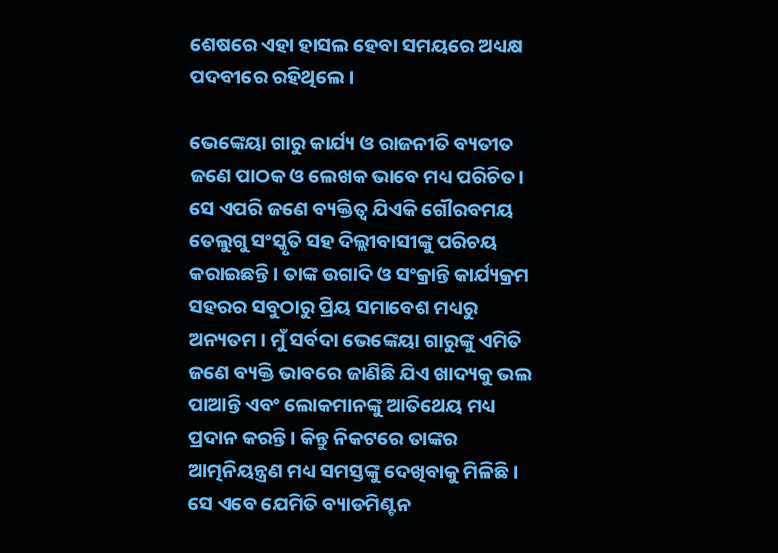ଶେଷରେ ଏହା ହାସଲ ହେବା ସମୟରେ ଅଧ୍ୟକ୍ଷ ପଦବୀରେ ରହିଥିଲେ ।

ଭେଙ୍କେୟା ଗାରୁ କାର୍ଯ୍ୟ ଓ ରାଜନୀତି ବ୍ୟତୀତ ଜଣେ ପାଠକ ଓ ଲେଖକ ଭାବେ ମଧ୍ୟ ପରିଚିତ। ସେ ଏପରି ଜଣେ ବ୍ୟକ୍ତିତ୍ୱ ଯିଏକି ଗୌରବମୟ ତେଲୁଗୁ ସଂସ୍କୃତି ସହ ଦିଲ୍ଲୀବାସୀଙ୍କୁ ପରିଚୟ କରାଇଛନ୍ତି। ତାଙ୍କ ଉଗାଦି ଓ ସଂକ୍ରାନ୍ତି କାର୍ଯ୍ୟକ୍ରମ ସହରର ସବୁଠାରୁ ପ୍ରିୟ ସମାବେଶ ମଧ୍ୟରୁ ଅନ୍ୟତମ । ମୁଁ ସର୍ବଦା ଭେଙ୍କେୟା ଗାରୁଙ୍କୁ ଏମିତି ଜଣେ ବ୍ୟକ୍ତି ଭାବରେ ଜାଣିଛି ଯିଏ ଖାଦ୍ୟକୁ ଭଲ ପାଆନ୍ତି ଏବଂ ଲୋକମାନଙ୍କୁ ଆତିଥେୟ ମଧ୍ୟ ପ୍ରଦାନ କରନ୍ତି। କିନ୍ତୁ ନିକଟରେ ତାଙ୍କର ଆତ୍ମନିୟନ୍ତ୍ରଣ ମଧ୍ୟ ସମସ୍ତଙ୍କୁ ଦେଖିବାକୁ ମିଳିଛି । ସେ ଏବେ ଯେମିତି ବ୍ୟାଡମିଣ୍ଟନ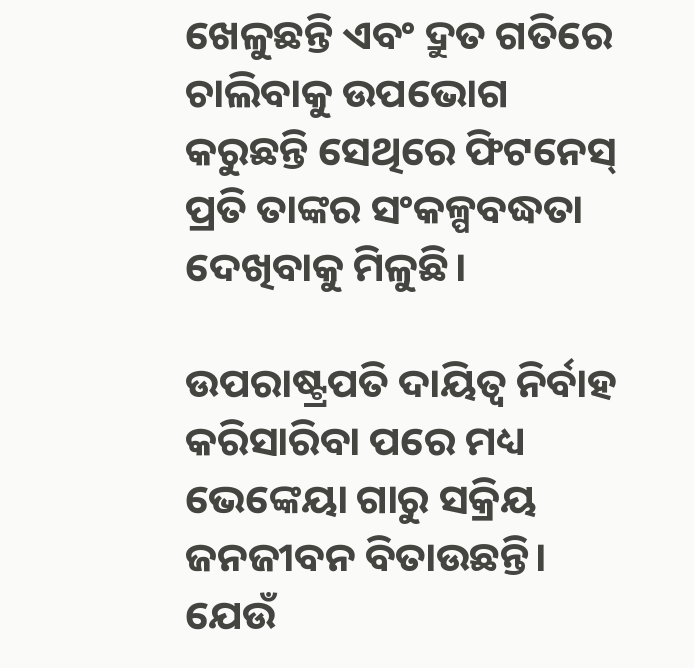ଖେଳୁଛନ୍ତି ଏବଂ ଦ୍ରୁତ ଗତିରେ ଚାଲିବାକୁ ଉପଭୋଗ କରୁଛନ୍ତି ସେଥିରେ ଫିଟନେସ୍ ପ୍ରତି ତାଙ୍କର ସଂକଳ୍ପବଦ୍ଧତା ଦେଖିବାକୁ ମିଳୁଛି।

ଉପରାଷ୍ଟ୍ରପତି ଦାୟିତ୍ୱ ନିର୍ବାହ କରିସାରିବା ପରେ ମଧ୍ୟ ଭେଙ୍କେୟା ଗାରୁ ସକ୍ରିୟ ଜନଜୀବନ ବିତାଉଛନ୍ତି। ଯେଉଁ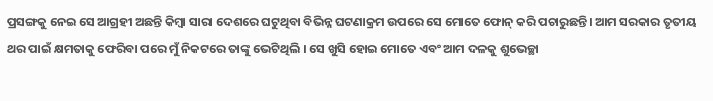ପ୍ରସଙ୍ଗକୁ ନେଇ ସେ ଆଗ୍ରହୀ ଅଛନ୍ତି କିମ୍ବା ସାରା ଦେଶରେ ଘଟୁଥିବା ବିଭିନ୍ନ ଘଟଣାକ୍ରମ ଉପରେ ସେ ମୋତେ ଫୋନ୍ କରି ପଚାରୁଛନ୍ତି। ଆମ ସରକାର ତୃତୀୟ ଥର ପାଇଁ କ୍ଷମତାକୁ ଫେରିବା ପରେ ମୁଁ ନିକଟରେ ତାଙ୍କୁ ଭେଟିଥିଲି । ସେ ଖୁସି ହୋଇ ମୋତେ ଏବଂ ଆମ ଦଳକୁ ଶୁଭେଚ୍ଛା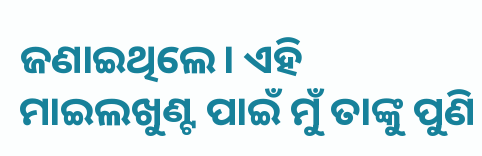ଜଣାଇଥିଲେ। ଏହି ମାଇଲଖୁଣ୍ଟ ପାଇଁ ମୁଁ ତାଙ୍କୁ ପୁଣି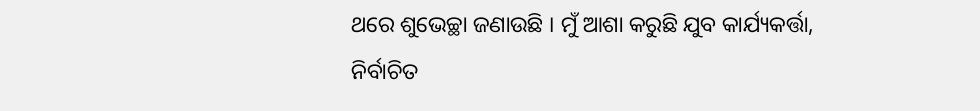ଥରେ ଶୁଭେଚ୍ଛା ଜଣାଉଛି । ମୁଁ ଆଶା କରୁଛି ଯୁବ କାର୍ଯ୍ୟକର୍ତ୍ତା, ନିର୍ବାଚିତ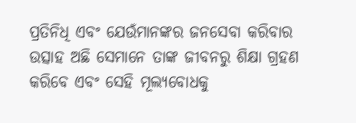ପ୍ରତିନିଧି ଏବଂ ଯେଉଁମାନଙ୍କର ଜନସେବା କରିବାର ଉତ୍ସାହ ଅଛି ସେମାନେ ତାଙ୍କ ଜୀବନରୁ ଶିକ୍ଷା ଗ୍ରହଣ କରିବେ ଏବଂ ସେହି ମୂଲ୍ୟବୋଧକୁ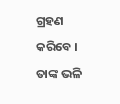ଗ୍ରହଣ କରିବେ । ତାଙ୍କ ଭଳି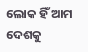ଲୋକ ହିଁ ଆମ ଦେଶକୁ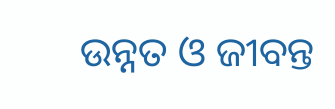ଉନ୍ନତ ଓ ଜୀବନ୍ତ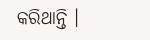କରିଥାନ୍ତି ।